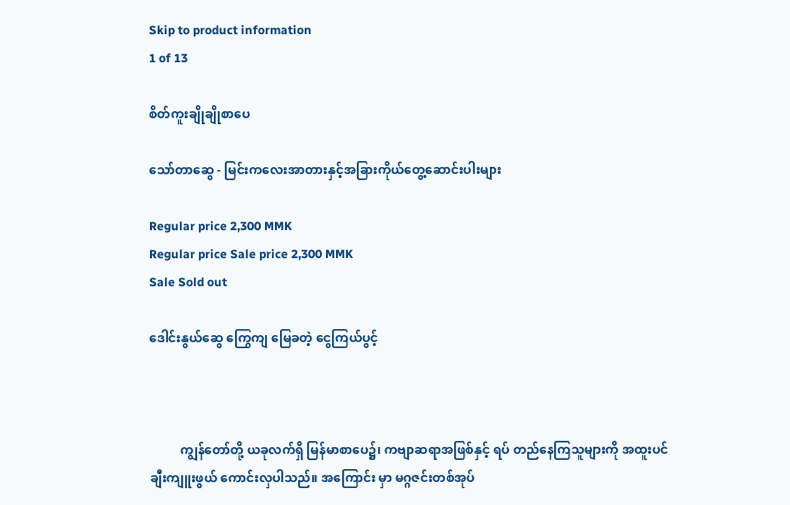Skip to product information
1 of 13

စိတ်ကူးချိုချိုစာပေ

သော်တာဆွေ - မြင်းကလေးအာတားနှင့်အခြားကိုယ်တွေ့ဆောင်းပါးများ

Regular price 2,300 MMK
Regular price Sale price 2,300 MMK
Sale Sold out

ဒေါင်းနွယ်ဆွေ ကြွေကျ မြေခတဲ့ ငွေကြယ်ပွင့်



          ကျွန်တော်တို့ ယခုလက်ရှိ မြန်မာစာပေ၌၊ ကဗျာဆရာအဖြစ်နှင့် ရပ် တည်နေကြသူများကို အထူးပင် ချီးကျူးဖွယ် ကောင်းလှပါသည်။ အကြောင်း မှာ မဂ္ဂဇင်းတစ်အုပ်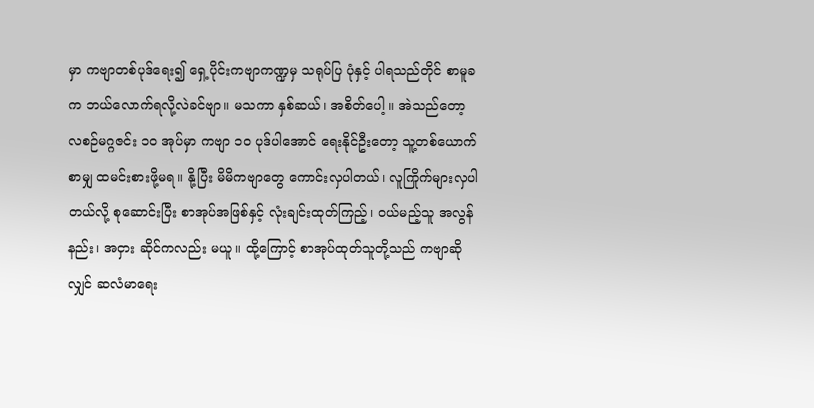မှာ ကဗျာတစ်ပုဒ်ရေး၍ ရှေ့ပိုင်းကဗျာကဏ္ဍမှ သရုပ်ပြ ပုံနှင့် ပါရသည်တိုင် စာမူခက ဘယ်လောက်ရလို့လဲခင်ဗျာ။ မသကာ နှစ်ဆယ်၊ အစိတ်ပေါ့ ။ အဲသည်တော့ လစဉ်မဂ္ဂဇင်း ၁၀ အုပ်မှာ ကဗျာ ၁၀ ပုဒ်ပါအောင် ရေးနိုင်ဦးတော့ သူ့တစ်ယောက်စာမျှ ထမင်းစားဖို့မရ။ နို့ပြီး မိမိကဗျာတွေ ကောင်းလှပါတယ်၊ လူကြိုက်များလှပါတယ်လို့ စုဆောင်းပြီး စာအုပ်အဖြစ်နှင့် လုံးချင်းထုတ်ကြည့်၊ ဝယ်မည့်သူ အလွန်နည်း၊ အငှား ဆိုင်ကလည်း မယူ။ ထို့ကြောင့် စာအုပ်ထုတ်သူတို့သည် ကဗျာဆိုလျှင် ဆလံမာရေး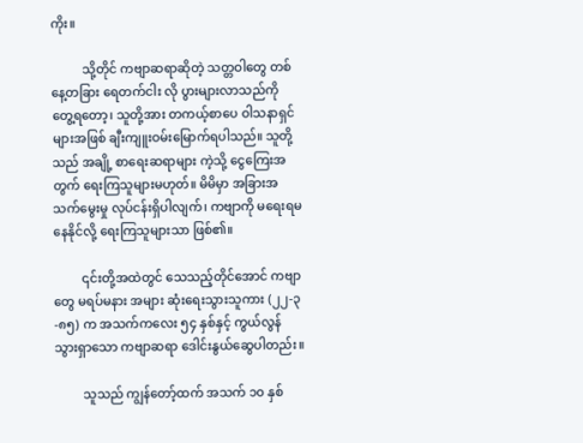ကိုး။

          သို့တိုင် ကဗျာဆရာဆိုတဲ့ သတ္တဝါတွေ တစ်နေ့တခြား ရေတက်ငါး လို ပွားများလာသည်ကို တွေ့ရတော့၊ သူတို့အား တကယ့်စာပေ ဝါသနာရှင် များအဖြစ် ချီးကျူးဝမ်းမြောက်ရပါသည်။ သူတို့သည် အချို့ စာရေးဆရာများ ကဲ့သို့ ငွေကြေးအတွက် ရေးကြသူများမဟုတ်။ မိမိမှာ အခြားအသက်မွေးမှု လုပ်ငန်းရှိပါလျက်၊ ကဗျာကို မရေးရမနေနိုင်လို့ ရေးကြသူများသာ ဖြစ်၏။

         ၎င်းတို့အထဲတွင် သေသည့်တိုင်အောင် ကဗျာတွေ မရပ်မနား အများ ဆုံးရေးသွားသူကား (၂၂-၃-၈၅) က အသက်ကလေး ၅၄ နှစ်နှင့် ကွယ်လွန် သွားရှာသော ကဗျာဆရာ ဒေါင်းနွယ်ဆွေပါတည်း။

         သူသည် ကျွန်တော့်ထက် အသက် ၁၀ နှစ်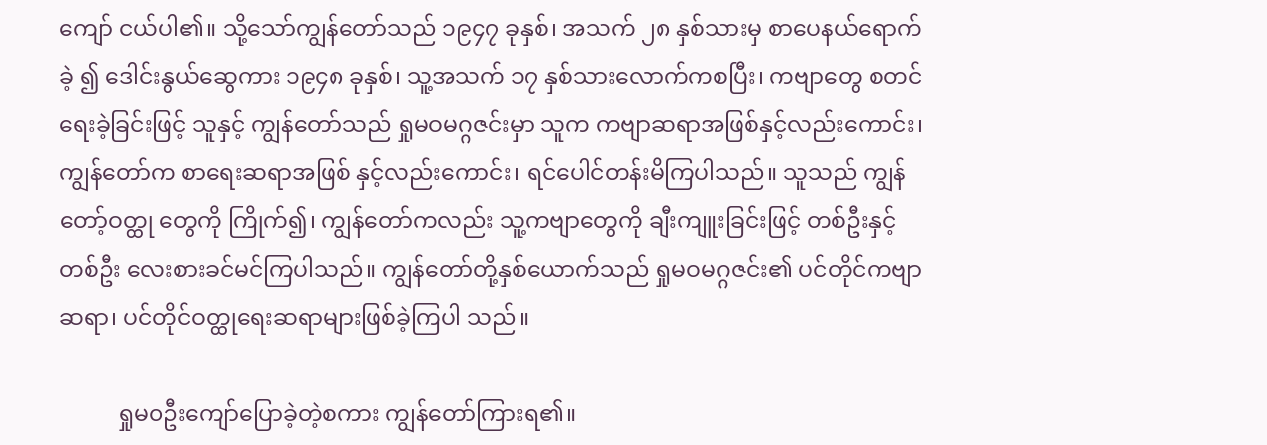ကျော် ငယ်ပါ၏။ သို့သော်ကျွန်တော်သည် ၁၉၄၇ ခုနှစ်၊ အသက် ၂၈ နှစ်သားမှ စာပေနယ်ရောက်ခဲ့ ၍ ဒေါင်းနွယ်ဆွေကား ၁၉၄၈ ခုနှစ်၊ သူ့အသက် ၁၇ နှစ်သားလောက်ကစပြီး၊ ကဗျာတွေ စတင်ရေးခဲ့ခြင်းဖြင့် သူနှင့် ကျွန်တော်သည် ရှုမဝမဂ္ဂဇင်းမှာ သူက ကဗျာဆရာအဖြစ်နှင့်လည်းကောင်း၊ ကျွန်တော်က စာရေးဆရာအဖြစ် နှင့်လည်းကောင်း၊ ရင်ပေါင်တန်းမိကြပါသည်။ သူသည် ကျွန်တော့်ဝတ္ထု တွေကို ကြိုက်၍၊ ကျွန်တော်ကလည်း သူ့ကဗျာတွေကို ချီးကျူးခြင်းဖြင့် တစ်ဦးနှင့်တစ်ဦး လေးစားခင်မင်ကြပါသည်။ ကျွန်တော်တို့နှစ်ယောက်သည် ရှုမဝမဂ္ဂဇင်း၏ ပင်တိုင်ကဗျာဆရာ၊ ပင်တိုင်ဝတ္ထုရေးဆရာများဖြစ်ခဲ့ကြပါ သည်။

          ရှုမ၀ဦးကျော်ပြောခဲ့တဲ့စကား ကျွန်တော်ကြားရ၏။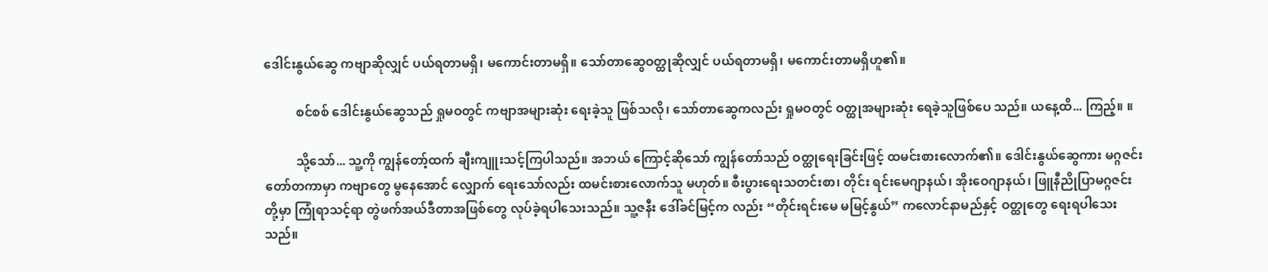ဒေါင်းနွယ်ဆွေ ကဗျာဆိုလျှင် ပယ်ရတာမရှိ၊ မကောင်းတာမရှိ။ သော်တာဆွေဝတ္ထုဆိုလျှင် ပယ်ရတာမရှိ၊ မကောင်းတာမရှိဟူ၏။

          စင်စစ် ဒေါင်းနွယ်ဆွေသည် ရှုမဝတွင် ကဗျာအများဆုံး ရေးခဲ့သူ ဖြစ်သလို၊ သော်တာဆွေကလည်း ရှုမဝတွင် ဝတ္ထုအများဆုံး ရေခဲ့သူဖြစ်ပေ သည်။ ယနေ့ထိ... ကြည့်။ ။

          သို့သော်... သူ့ကို ကျွန်တော့်ထက် ချီးကျူးသင့်ကြပါသည်။ အဘယ် ကြောင့်ဆိုသော် ကျွန်တော်သည် ဝတ္ထုရေးခြင်းဖြင့် ထမင်းစားလောက်၏။ ဒေါင်းနွယ်ဆွေကား မဂ္ဂဇင်းတော်တကာမှာ ကဗျာတွေ မွနေအောင် လျှောက် ရေးသော်လည်း ထမင်းစားလောက်သူ မဟုတ်။ စီးပွားရေးသတင်းစာ၊ တိုင်း ရင်းမေဂျာနယ်၊ အိုးဝေဂျာနယ်၊ ဖြူနီညိုပြာမဂ္ဂဇင်းတို့မှာ ကြုံရာသင့်ရာ တွဲဖက်အယ်ဒီတာအဖြစ်တွေ လုပ်ခဲ့ရပါသေးသည်။ သူ့ဇနီး ဒေါ်ခင်မြင့်က လည်း “တိုင်းရင်းမေ မမြင့်နွယ်” ကလောင်နာမည်နှင့် ဝတ္ထုတွေ ရေးရပါသေး သည်။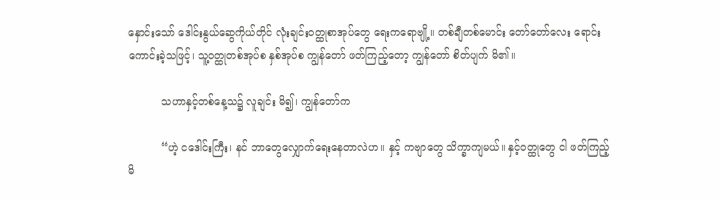နှောင်းသော် ဒေါင်းနွယ်ဆွေကိုယ်တိုင် လုံးချင်းဝတ္ထုစာအုပ်တွေ ရေးကရောဗျို့။ တစ်ချီတစ်မောင်း တော်တော်လေး ရောင်းကောင်းခဲ့သဖြင့်၊ သူ့ဝတ္ထုတစ်အုပ်စ နှစ်အုပ်စ ကျွန်တော် ဖတ်ကြည့်တော့ ကျွန်တော် စိတ်ပျက် မိ၏။

          သဟာနှင့်တစ်နေ့သ၌ လူချင်း မိ၍၊ ကျွန်တော်က

          “ဟဲ့ ငဒေါင်းကြီး၊ နင် ဘာတွေလျှောက်ရေးနေတာလဲဟ။ နှင့် ကဗျာတွေ သိက္ခာကျမယ်။ နှင့်ဝတ္ထုတွေ ငါ ဖတ်ကြည့်မိ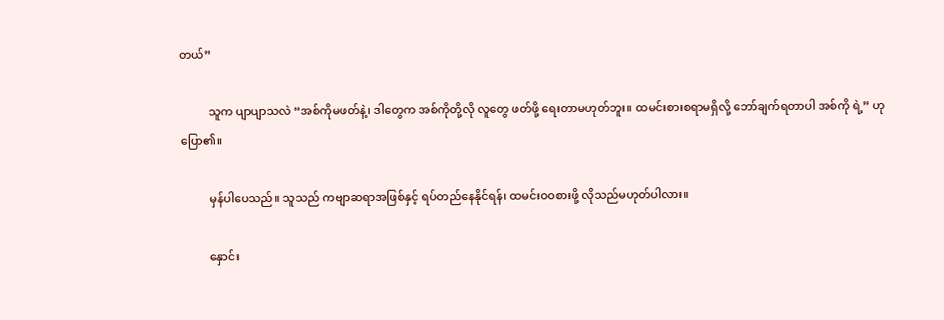တယ်”

          သူက ပျာပျာသလဲ “အစ်ကိုမဖတ်နဲ့၊ ဒါတွေက အစ်ကိုတို့လို လူတွေ ဖတ်ဖို့ ရေးတာမဟုတ်ဘူး။ ထမင်းစားစရာမရှိလို့ ဘော်ချက်ရတာပါ အစ်ကို ရဲ့” ဟု ပြော၏။

          မှန်ပါပေသည်။ သူသည် ကဗျာဆရာအဖြစ်နှင့် ရပ်တည်နေနိုင်ရန်၊ ထမင်းဝဝစားဖို့ လိုသည်မဟုတ်ပါလား။

          နှောင်း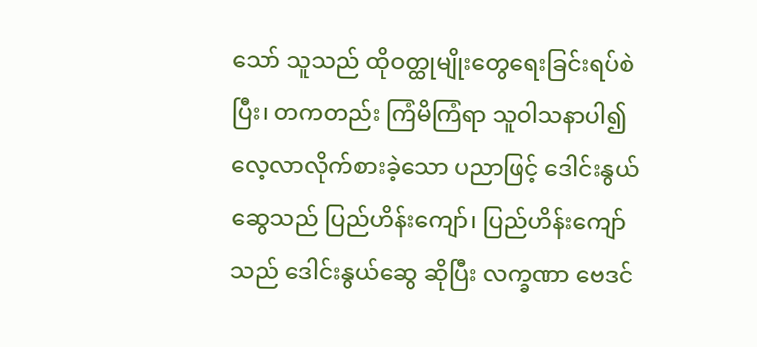သော် သူသည် ထိုဝတ္ထုမျိုးတွေရေးခြင်းရပ်စဲပြီး၊ တကတည်း ကြံမိကြံရာ သူဝါသနာပါ၍ လေ့လာလိုက်စားခဲ့သော ပညာဖြင့် ဒေါင်းနွယ် ဆွေသည် ပြည်ဟိန်းကျော်၊ ပြည်ဟိန်းကျော်သည် ဒေါင်းနွယ်ဆွေ ဆိုပြီး လက္ခဏာ ဗေဒင်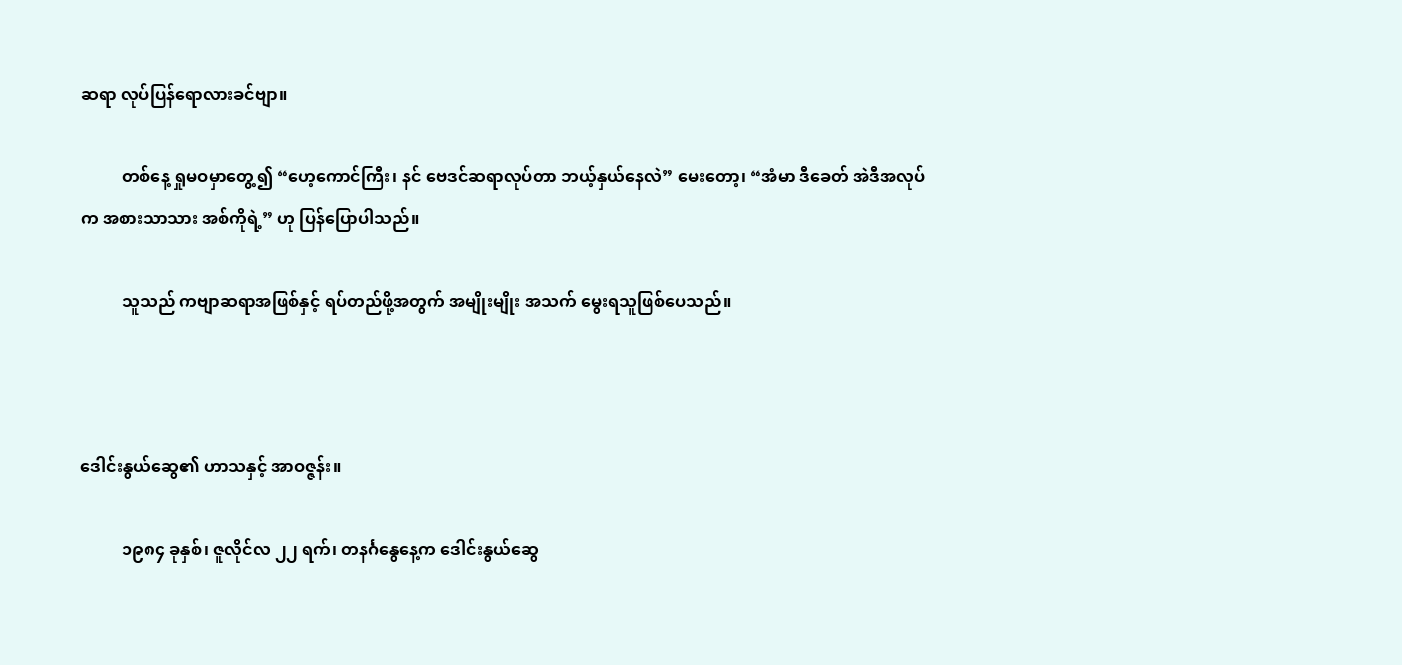ဆရာ လုပ်ပြန်ရောလားခင်ဗျာ။

          တစ်နေ့ ရှုမဝမှာတွေ့၍ “ဟေ့ကောင်ကြီး၊ နင် ဗေဒင်ဆရာလုပ်တာ ဘယ့်နှယ်နေလဲ” မေးတော့၊ “အံမာ ဒီခေတ် အဲဒီအလုပ်က အစားသာသား အစ်ကိုရဲ့” ဟု ပြန်ပြောပါသည်။

          သူသည် ကဗျာဆရာအဖြစ်နှင့် ရပ်တည်ဖို့အတွက် အမျိုးမျိုး အသက် မွေးရသူဖြစ်ပေသည်။



ဒေါင်းနွယ်ဆွေ၏ ဟာသနှင့် အာဝဇ္ဇန်း။

          ၁၉၈၄ ခုနှစ်၊ ဇူလိုင်လ ၂၂ ရက်၊ တနင်္ဂနွေနေ့က ဒေါင်းနွယ်ဆွေ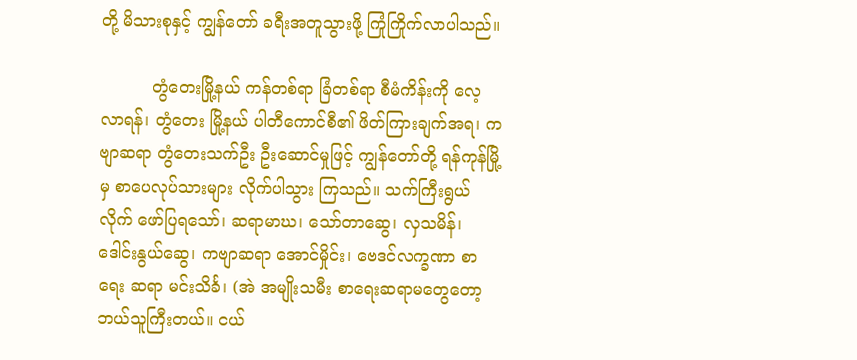တို့ မိသားစုနှင့် ကျွန်တော် ခရီးအတူသွားဖို့ ကြုံကြိုက်လာပါသည်။

          တွံတေးမြို့နယ် ကန်တစ်ရာ ခြံတစ်ရာ စီမံကိန်းကို လေ့လာရန်၊ တွံတေး မြို့နယ် ပါတီကောင်စီ၏ ဖိတ်ကြားချက်အရ၊ ကဗျာဆရာ တွံတေးသက်ဦး ဦးဆောင်မှုဖြင့် ကျွန်တော်တို့ ရန်ကုန်မြို့မှ စာပေလုပ်သားများ လိုက်ပါသွား ကြသည်။ သက်ကြီးရွယ်လိုက် ဖော်ပြရသော်၊ ဆရာမာဃ၊ သော်တာဆွေ၊ လှသမိန်၊ ဒေါင်းနွယ်ဆွေ၊ ကဗျာဆရာ အောင်မှိုင်း၊ ဗေဒင်လက္ခဏာ စာရေး ဆရာ မင်းသိင်္ခ၊ (အဲ အမျိုးသမီး စာရေးဆရာမတွေတော့ ဘယ်သူကြီးတယ်။ ငယ်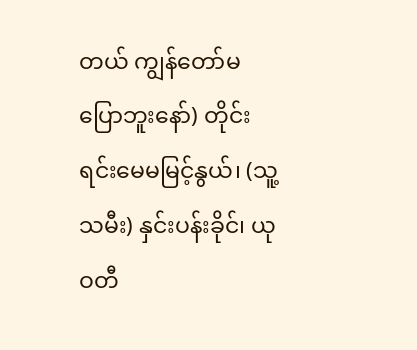တယ် ကျွန်တော်မပြောဘူးနော်) တိုင်းရင်းမေမမြင့်နွယ်၊ (သူ့သမီး) နှင်းပန်းခိုင်၊ ယုဝတီ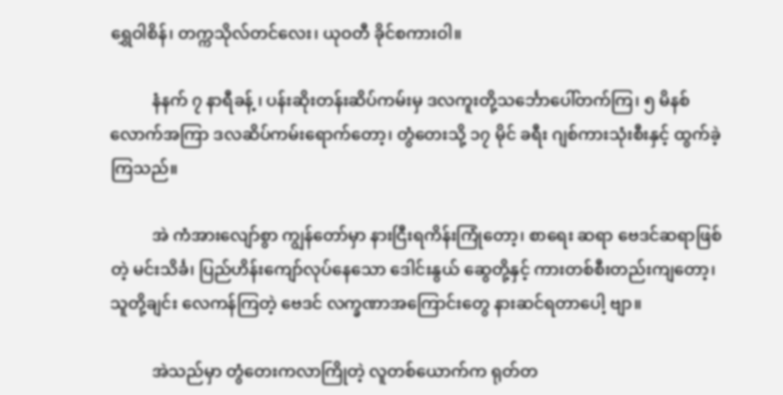ရွှေဝါစိန်၊ တက္ကသိုလ်တင်လေး၊ ယုဝတီ ခိုင်စကားဝါ။

          နံနက် ၇ နာရီခန့် ၊ ပန်းဆိုးတန်းဆိပ်ကမ်းမှ ဒလကူးတို့သင်္ဘောပေါ်တက်ကြ၊ ၅ မိနစ်လောက်အကြာ ဒလဆိပ်ကမ်းရောက်တော့၊ တွံတေးသို့ ၁၇ မိုင် ခရီး ဂျစ်ကားသုံးစီးနှင့် ထွက်ခဲ့ကြသည်။

          အဲ ကံအားလျော်စွာ ကျွန်တော်မှာ နားငြီးရကိန်းကြုံတော့၊ စာရေး ဆရာ ဗေဒင်ဆရာဖြစ်တဲ့ မင်းသိင်္ခ၊ ပြည်ဟိန်းကျော်လုပ်နေသော ဒေါင်းနွယ် ဆွေတို့နှင့် ကားတစ်စီးတည်းကျတော့၊ သူတို့ချင်း လေကန်ကြတဲ့ ဗေဒင် လက္ခဏာအကြောင်းတွေ နားဆင်ရတာပေါ့ ဗျာ။

          အဲသည်မှာ တွံတေးကလာကြိုတဲ့ လူတစ်ယောက်က ရုတ်တ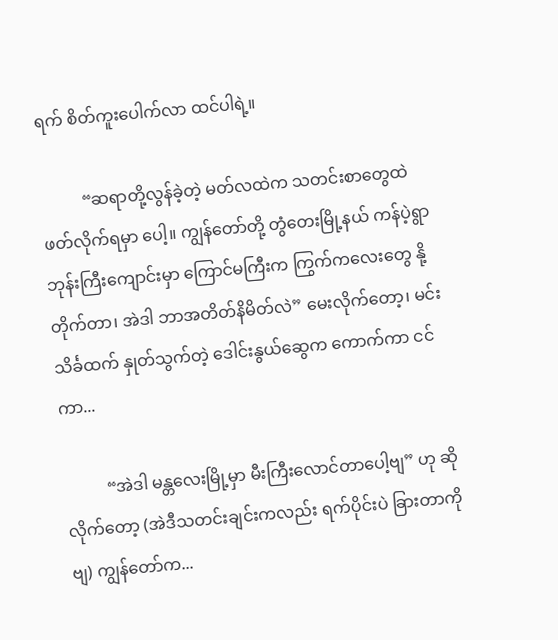ရက် စိတ်ကူးပေါက်လာ ထင်ပါရဲ့။

          “ဆရာတို့လွန်ခဲ့တဲ့ မတ်လထဲက သတင်းစာတွေထဲ ဖတ်လိုက်ရမှာ ပေါ့။ ကျွန်တော်တို့ တွံတေးမြို့နယ် ကန်ပဲ့ရွာ ဘုန်းကြီးကျောင်းမှာ ကြောင်မကြီးက ကြွက်ကလေးတွေ နို့တိုက်တာ၊ အဲဒါ ဘာအတိတ်နိမိတ်လဲ” မေးလိုက်တော့၊ မင်းသိင်္ခထက် နှုတ်သွက်တဲ့ ဒေါင်းနွယ်ဆွေက ကောက်ကာ ငင်ကာ...

          “အဲဒါ မန္တလေးမြို့မှာ မီးကြီးလောင်တာပေါ့ဗျ” ဟု ဆိုလိုက်တော့ (အဲဒီသတင်းချင်းကလည်း ရက်ပိုင်းပဲ ခြားတာကိုဗျ) ကျွန်တော်က...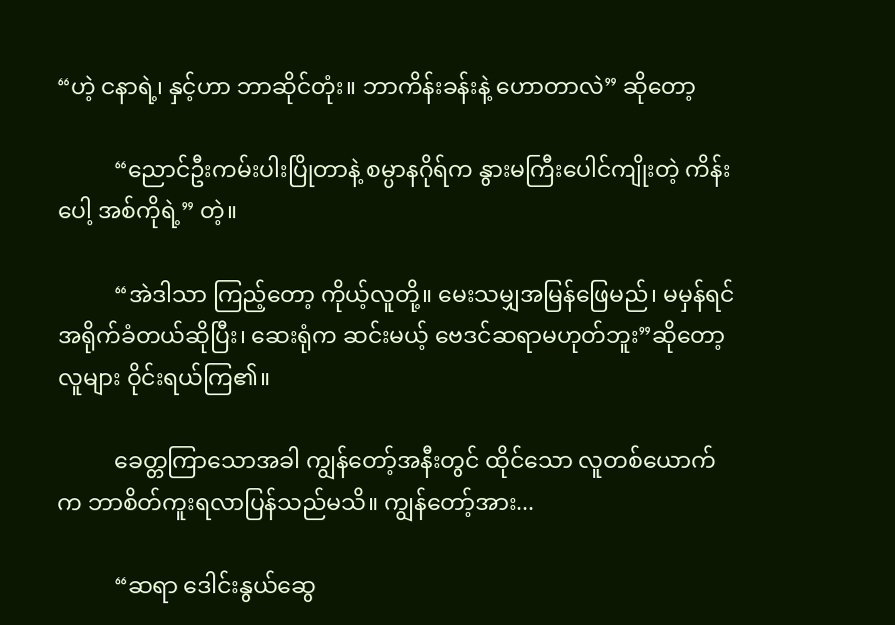“ဟဲ့ ငနာရဲ့၊ နှင့်ဟာ ဘာဆိုင်တုံး။ ဘာကိန်းခန်းနဲ့ ဟောတာလဲ” ဆိုတော့

          “ညောင်ဦးကမ်းပါးပြိုတာနဲ့ စမ္ပာနဂိုရ်က နွားမကြီးပေါင်ကျိုးတဲ့ ကိန်းပေါ့ အစ်ကိုရဲ့” တဲ့။

          “အဲဒါသာ ကြည့်တော့ ကိုယ့်လူတို့။ မေးသမျှအမြန်ဖြေမည်၊ မမှန်ရင် အရိုက်ခံတယ်ဆိုပြီး၊ ဆေးရုံက ဆင်းမယ့် ဗေဒင်ဆရာမဟုတ်ဘူး”ဆိုတော့ လူများ ဝိုင်းရယ်ကြ၏။

          ခေတ္တကြာသောအခါ ကျွန်တော့်အနီးတွင် ထိုင်သော လူတစ်ယောက် က ဘာစိတ်ကူးရလာပြန်သည်မသိ။ ကျွန်တော့်အား...

          “ဆရာ ဒေါင်းနွယ်ဆွေ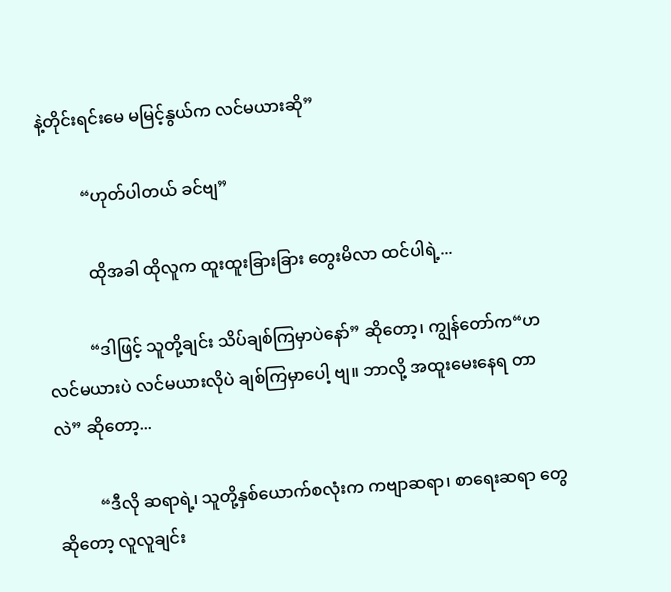နဲ့တိုင်းရင်းမေ မမြင့်နွယ်က လင်မယားဆို”

          “ဟုတ်ပါတယ် ခင်ဗျ”

           ထိုအခါ ထိုလူက ထူးထူးခြားခြား တွေးမိလာ ထင်ပါရဲ့...

          “ဒါဖြင့် သူတို့ချင်း သိပ်ချစ်ကြမှာပဲနော်” ဆိုတော့၊ ကျွန်တော်က“ဟ လင်မယားပဲ လင်မယားလိုပဲ ချစ်ကြမှာပေါ့ ဗျ။ ဘာလို့ အထူးမေးနေရ တာလဲ” ဆိုတော့...

          “ဒီလို ဆရာရဲ့၊ သူတို့နှစ်ယောက်စလုံးက ကဗျာဆရာ၊ စာရေးဆရာ တွေဆိုတော့ လူလူချင်း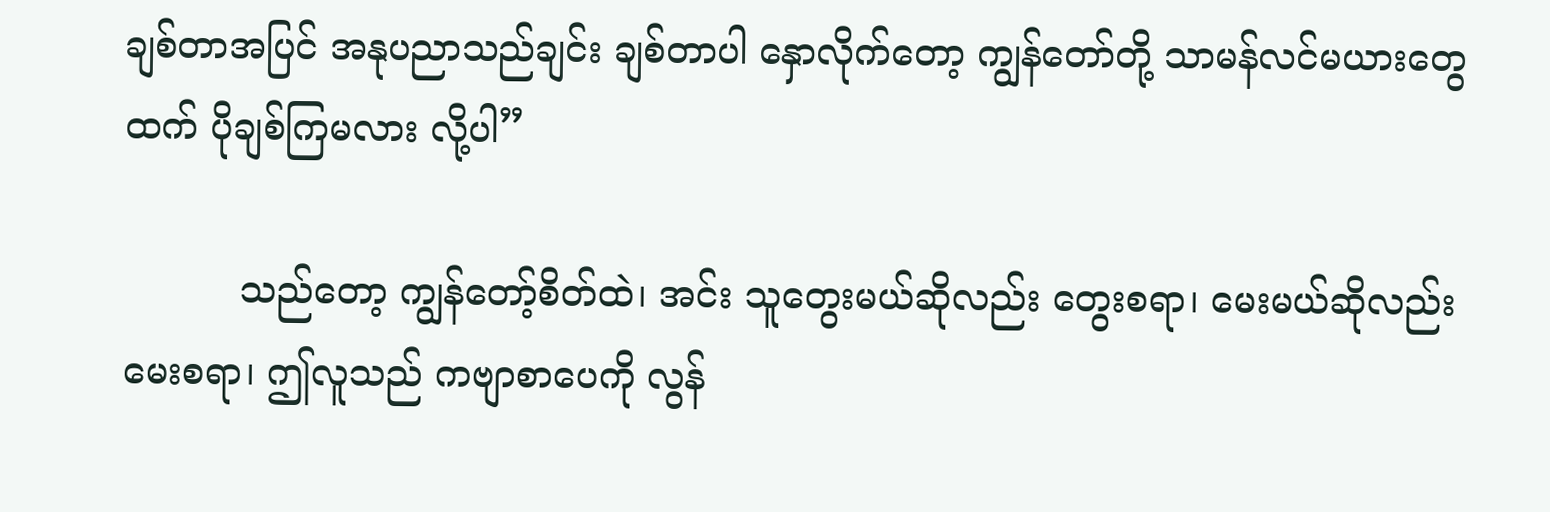ချစ်တာအပြင် အနုပညာသည်ချင်း ချစ်တာပါ နှောလိုက်တော့ ကျွန်တော်တို့ သာမန်လင်မယားတွေထက် ပိုချစ်ကြမလား လို့ပါ”

          သည်တော့ ကျွန်တော့်စိတ်ထဲ၊ အင်း သူတွေးမယ်ဆိုလည်း တွေးစရာ၊ မေးမယ်ဆိုလည်း မေးစရာ၊ ဤလူသည် ကဗျာစာပေကို လွန်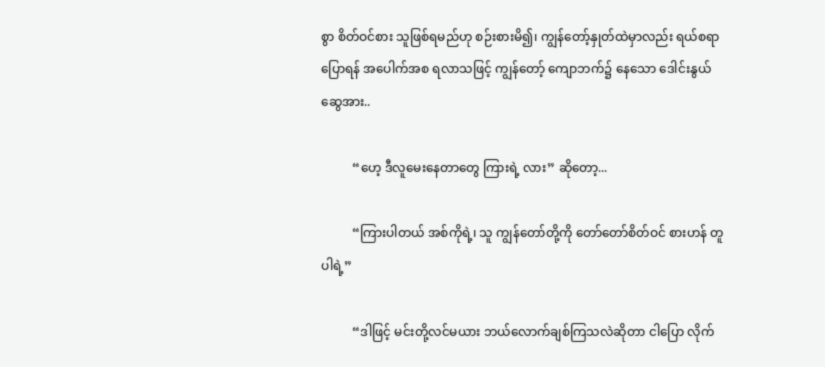စွာ စိတ်ဝင်စား သူဖြစ်ရမည်ဟု စဉ်းစားမိ၍၊ ကျွန်တော့်နှုတ်ထဲမှာလည်း ရယ်စရာပြောရန် အပေါက်အစ ရလာသဖြင့် ကျွန်တော့် ကျောဘက်၌ နေသော ဒေါင်းနွယ် ဆွေအား..

          “ဟေ့ ဒီလူမေးနေတာတွေ ကြားရဲ့ လား” ဆိုတော့...

          “ကြားပါတယ် အစ်ကိုရဲ့၊ သူ ကျွန်တော်တို့ကို တော်တော်စိတ်ဝင် စားဟန် တူပါရဲ့”

          “ဒါဖြင့် မင်းတို့လင်မယား ဘယ်လောက်ချစ်ကြသလဲဆိုတာ ငါပြော လိုက်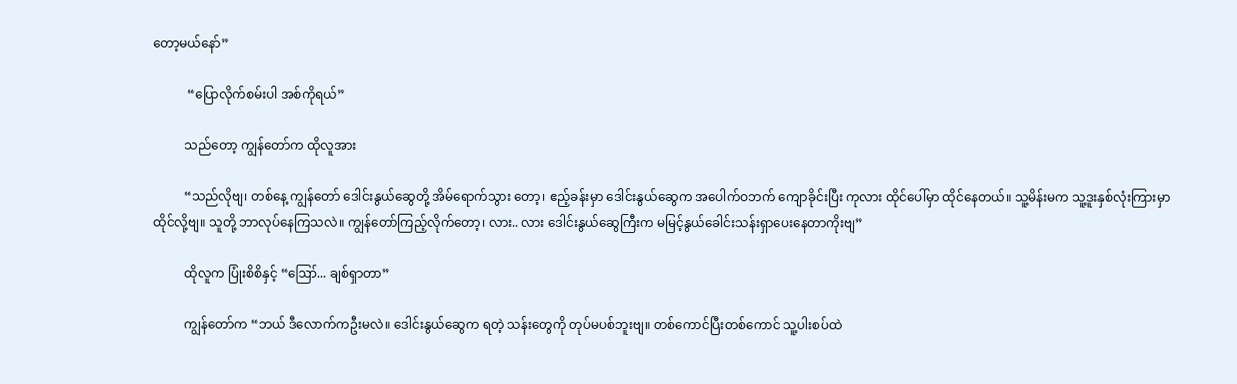တော့မယ်နော်”

           “ပြောလိုက်စမ်းပါ အစ်ကိုရယ်”

          သည်တော့ ကျွန်တော်က ထိုလူအား

          “သည်လိုဗျ၊ တစ်နေ့ ကျွန်တော် ဒေါင်းနွယ်ဆွေတို့ အိမ်ရောက်သွား တော့၊ ဧည့်ခန်းမှာ ဒေါင်းနွယ်ဆွေက အပေါက်ဝဘက် ကျောခိုင်းပြီး ကုလား ထိုင်ပေါ်မှာ ထိုင်နေတယ်။ သူ့မိန်းမက သူ့ဒူးနှစ်လုံးကြားမှာ ထိုင်လို့ဗျ။ သူတို့ ဘာလုပ်နေကြသလဲ။ ကျွန်တော်ကြည့်လိုက်တော့၊ လား.. လား ဒေါင်းနွယ်ဆွေကြီးက မမြင့်နွယ်ခေါင်းသန်းရှာပေးနေတာကိုးဗျ”

          ထိုလူက ပြုံးစိစိနှင့် “ဪ... ချစ်ရှာတာ”

          ကျွန်တော်က “ဘယ် ဒီလောက်ကဦးမလဲ။ ဒေါင်းနွယ်ဆွေက ရတဲ့ သန်းတွေကို တုပ်မပစ်ဘူးဗျ။ တစ်ကောင်ပြီးတစ်ကောင် သူ့ပါးစပ်ထဲ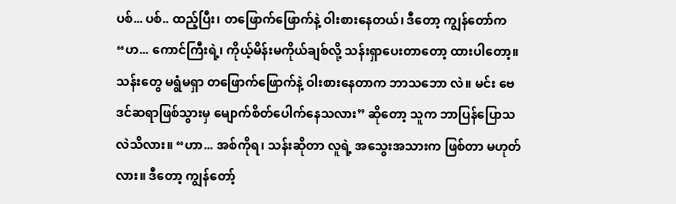ပစ်... ပစ်.. ထည့်ပြီး၊ တဖြောက်ဖြောက်နဲ့ ဝါးစားနေတယ်၊ ဒီတော့ ကျွန်တော်က “ဟ... ကောင်ကြီးရဲ့၊ ကိုယ့်မိန်းမကိုယ်ချစ်လို့ သန်းရှာပေးတာတော့ ထားပါတော့။ သန်းတွေ မရွံမရှာ တဖြောက်ဖြောက်နဲ့ ဝါးစားနေတာက ဘာသဘော လဲ။ မင်း ဗေဒင်ဆရာဖြစ်သွားမှ မျောက်စိတ်ပေါက်နေသလား” ဆိုတော့ သူက ဘာပြန်ပြောသလဲသိလား။ “ဟာ... အစ်ကိုရ၊ သန်းဆိုတာ လူရဲ့ အသွေးအသားက ဖြစ်တာ မဟုတ်လား။ ဒီတော့ ကျွန်တော့်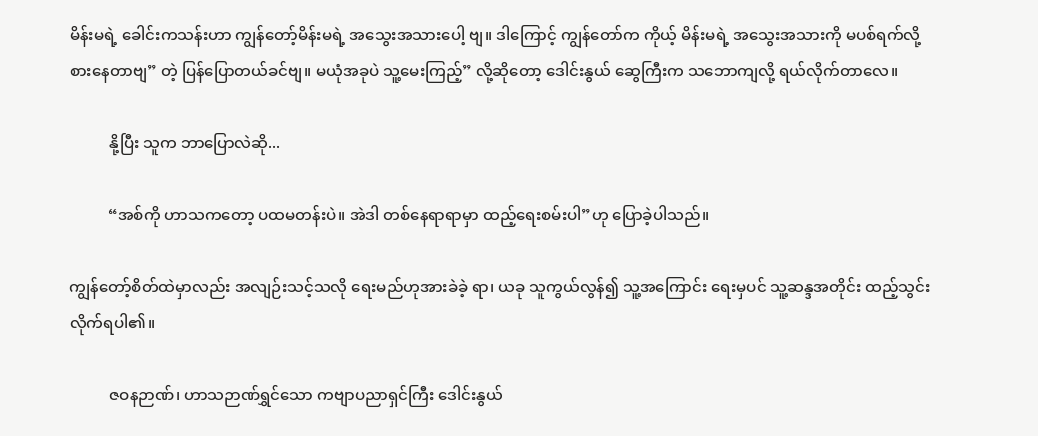မိန်းမရဲ့ ခေါင်းကသန်းဟာ ကျွန်တော့်မိန်းမရဲ့ အသွေးအသားပေါ့ ဗျ။ ဒါကြောင့် ကျွန်တော်က ကိုယ့် မိန်းမရဲ့ အသွေးအသားကို မပစ်ရက်လို့ စားနေတာဗျ” တဲ့ ပြန်ပြောတယ်ခင်ဗျ။ မယုံအခုပဲ သူ့မေးကြည့်” လို့ဆိုတော့ ဒေါင်းနွယ် ဆွေကြီးက သဘောကျလို့ ရယ်လိုက်တာလေ။

          နို့ပြီး သူက ဘာပြောလဲဆို...

          “အစ်ကို ဟာသကတော့ ပထမတန်းပဲ။ အဲဒါ တစ်နေရာရာမှာ ထည့်ရေးစမ်းပါ”ဟု ပြောခဲ့ပါသည်။

ကျွန်တော့်စိတ်ထဲမှာလည်း အလျဉ်းသင့်သလို ရေးမည်ဟုအားခဲခဲ့ ရာ၊ ယခု သူကွယ်လွန်၍ သူ့အကြောင်း ရေးမှပင် သူ့ဆန္ဒအတိုင်း ထည့်သွင်း လိုက်ရပါ၏။

          ဇဝနဉာဏ်၊ ဟာသဉာဏ်ရွှင်သော ကဗျာပညာရှင်ကြီး ဒေါင်းနွယ်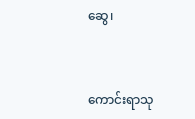ဆွေ၊



ကောင်းရာသု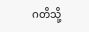ဂတိသို့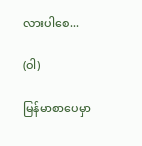လားပါစေ...

(ဝါ)

မြန်မာစာပေမှာ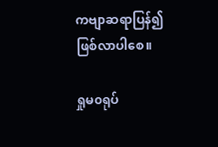ကဗျာဆရာပြန်၍ ဖြစ်လာပါစေ။

ရှုမ၀ရုပ်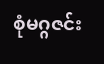စုံမဂ္ဂဇင်း